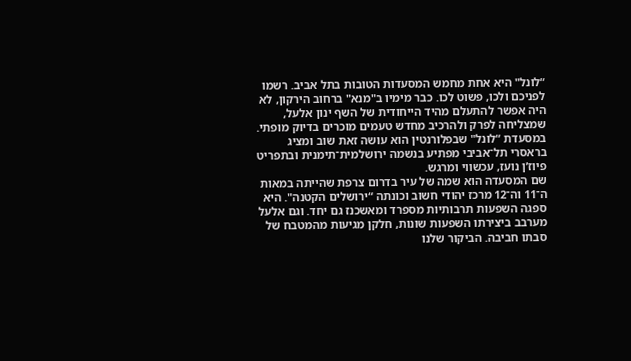“לונל" היא אחת מחמש המסעדות הטובות בתל אביב. רשמו לפניכם ולכו, פשוט לכו. כבר מימיו ב"מנא" ברחוב הירקון, לא היה אפשר להתעלם מהיד הייחודית של השף ינון אלעל, שמצליחה לפרק ולהרכיב מחדש טעמים מוכרים בדיוק מופתי. במסעדת “לונל" שבפלורנטין הוא עושה זאת שוב ומציג בראסרי תל־אביבי מפתיע בנשמה ירושלמית־תימנית ובתפריט פיוז’ן נועז, עכשווי ומרגש.
שם המסעדה הוא שמה של עיר בדרום צרפת שהייתה במאות ה־11 וה־12 מרכז יהודי חשוב וכונתה “ירושלים הקטנה". היא ספגה השפעות תרבותיות מספרד ומאשכנז גם יחד. וגם אלעל מערבב ביצירתו השפעות שונות, חלקן מגיעות מהמטבח של סבתו חביבה. הביקור שלנו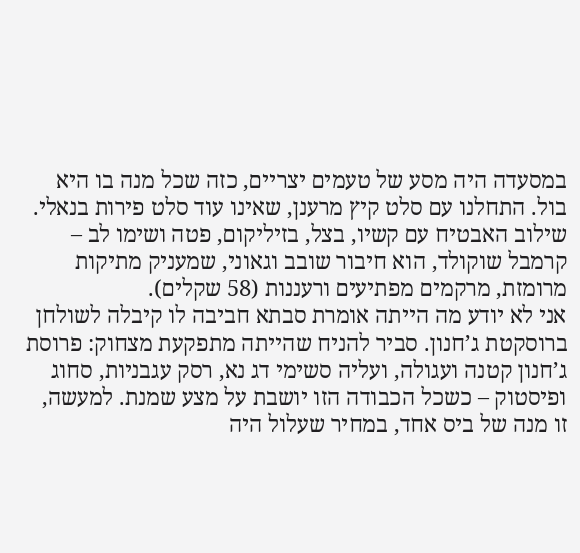במסעדה היה מסע של טעמים יצריים, כזה שכל מנה בו היא בול. התחלנו עם סלט קיץ מרענן, שאינו עוד סלט פירות בנאלי. שילוב האבטיח עם קשיו, בצל, בזיליקום, פטה ושימו לב – קרמבל שוקולד, הוא חיבור שובב וגאוני, שמעניק מתיקות מרומזת, מרקמים מפתיעים ורעננות (58 שקלים).
אני לא יודע מה הייתה אומרת סבתא חביבה לו קיבלה לשולחן ברוסקטת ג’חנון. סביר להניח שהייתה מתפקעת מצחוק: פרוסת ג’חנון קטנה ועגולה, ועליה סשימי דג נא, רסק עגבניות, סחוג ופיסטוק – כשכל הכבודה הזו יושבת על מצע שמנת. למעשה, זו מנה של ביס אחד, במחיר שעלול היה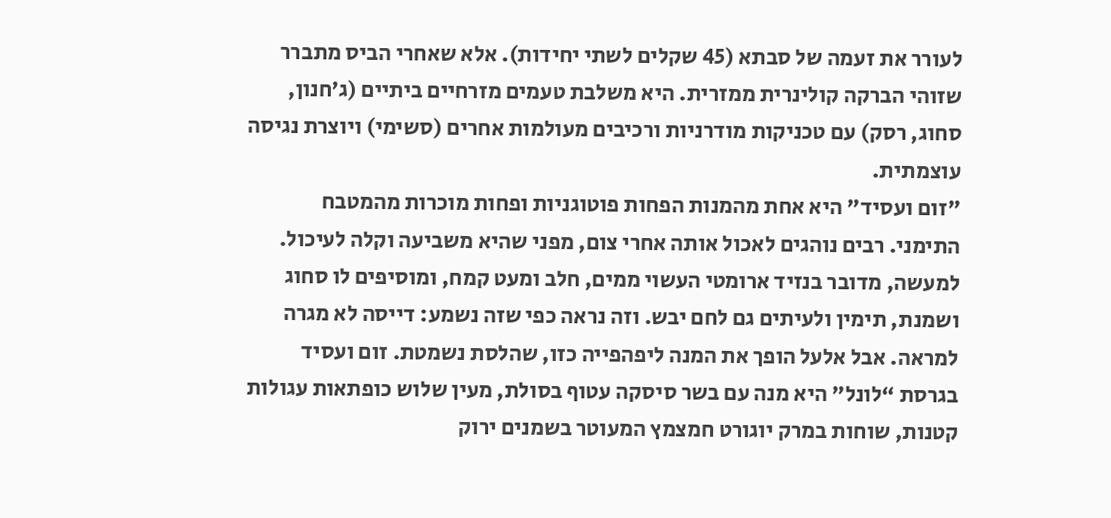לעורר את זעמה של סבתא (45 שקלים לשתי יחידות). אלא שאחרי הביס מתברר שזוהי הברקה קולינרית ממזרית. היא משלבת טעמים מזרחיים ביתיים (ג’חנון, סחוג, רסק) עם טכניקות מודרניות ורכיבים מעולמות אחרים (סשימי) ויוצרת נגיסה עוצמתית.
"זום ועסיד" היא אחת מהמנות הפחות פוטוגניות ופחות מוכרות מהמטבח התימני. רבים נוהגים לאכול אותה אחרי צום, מפני שהיא משביעה וקלה לעיכול. למעשה, מדובר בנזיד ארומטי העשוי ממים, חלב ומעט קמח, ומוסיפים לו סחוג ושמנת, תימין ולעיתים גם לחם יבש. וזה נראה כפי שזה נשמע: דייסה לא מגרה למראה. אבל אלעל הופך את המנה ליפהפייה כזו, שהלסת נשמטת. זום ועסיד בגרסת “לונל" היא מנה עם בשר סיסקה עטוף בסולת, מעין שלוש כופתאות עגולות קטנות, שוחות במרק יוגורט חמצמץ המעוטר בשמנים ירוק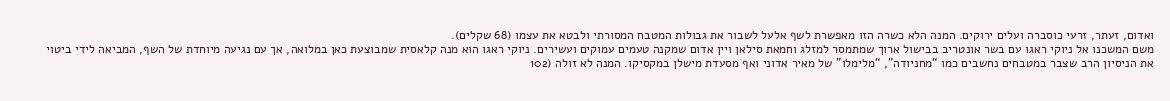ואדום, זעתר, זרעי כוסברה ועלים ירוקים. המנה הלא כשרה הזו מאפשרת לשף אלעל לשבור את גבולות המטבח המסורתי ולבטא את עצמו (68 שקלים).
משם המשכנו אל ניוקי ראגו עם בשר אונטריב בבישול ארוך שמתמסר למזלג וחמאת סילאן ויין אדום שמקנה טעמים עמוקים ועשירים. ניוקי ראגו הוא מנה קלאסית שמבוצעת כאן במלואה, אך עם נגיעה מיוחדת של השף, המביאה לידי ביטוי את הניסיון הרב שצבר במטבחים נחשבים כמו “מחניודה", “מלימלו" של מאיר אדוני ואף מסעדת מישלן במקסיקו. המנה לא זולה (102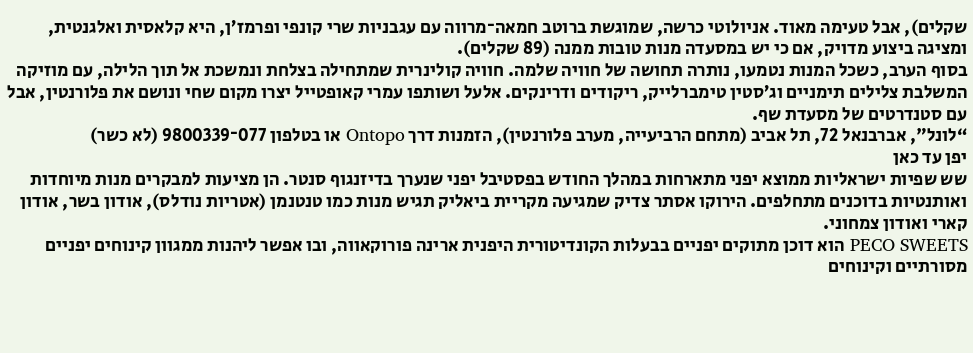שקלים), אבל טעימה מאוד. אניולוטי כרשה, שמוגשת ברוטב חמאה־מרווה עם עגבניות שרי קונפי ופרמז’ן, היא קלאסית ואלגנטית, ומציגה ביצוע מדויק, אם כי יש במסעדה מנות טובות ממנה (89 שקלים).
בסוף הערב, כשכל המנות נטמעו, נותרה תחושה של חוויה שלמה. חוויה קולינרית שמתחילה בצלחת ונמשכת אל תוך הלילה, עם מוזיקה המשלבת צלילים תימניים וג’סטין טימברלייק, ריקודים ודרינקים. אלעל ושותפו עמרי קאופטייל יצרו מקום שחי ונושם את פלורנטין, אבל עם סטנדרטים של מסעדת שף.
“לונל", אברבנאל 72, תל אביב (מתחם הרביעייה, מערב פלורנטין), הזמנות דרך Ontopo או בטלפון 077־9800339 (לא כשר)
יפן עד כאן
שש שפיות ישראליות ממוצא יפני מתארחות במהלך החודש בפסטיבל יפני שנערך בדיזנגוף סנטר. הן מציעות למבקרים מנות מיוחדות ואותנטיות בדוכנים מתחלפים. הירוקו אסתר צדיק שמגיעה מקריית ביאליק תגיש מנות כמו טנטנמן (אטריות נודלס), אודון בשר, אודון קארי ואודון צמחוני.
PECO SWEETS הוא דוכן מתוקים יפניים בבעלות הקונדיטורית היפנית ארינה פורוקאווה, ובו אפשר ליהנות ממגוון קינוחים יפניים מסורתיים וקינוחים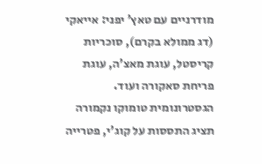מודרניים עם טאץ’ יפני: אייאקי (דג ממולא בקרם), סוכריות קריסטל, עוגת מאצ’ה, עוגת פריחת סאקורה ועוד.
הגסטרונומית טומוקו נקמורה תציג התססות על קוג’י, פטרייה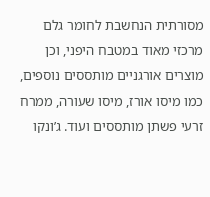מסורתית הנחשבת לחומר גלם מרכזי מאוד במטבח היפני, וכן מוצרים אורגניים מותססים נוספים, כמו מיסו אורז, מיסו שעורה, ממרח זרעי פשתן מותססים ועוד. ג’ונקו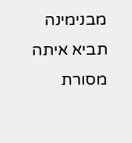מבנימינה תביא איתה מסורת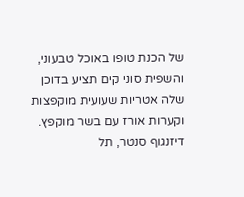של הכנת טופו באוכל טבעוני, והשפית סוני קים תציע בדוכן שלה אטריות שעועית מוקפצות וקערות אורז עם בשר מוקפץ.
דיזנגוף סנטר, תל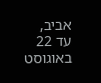אביב, עד 22 באוגוסט